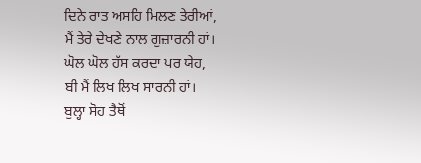ਦਿਨੇ ਰਾਤ ਅਸਹਿ ਮਿਲਣ ਤੇਰੀਆਂ,
ਮੈਂ ਤੇਰੇ ਦੇਖਣੇ ਨਾਲ ਗੁਜ਼ਾਰਨੀ ਹਾਂ।
ਘੋਲ ਘੋਲ ਹੱਸ ਕਰਦਾ ਪਰ ਯੇਹ,
ਬੀ ਮੈਂ ਲਿਖ ਲਿਖ ਸਾਰਨੀ ਹਾਂ।
ਬੁਲ੍ਹਾ ਸੋਹ ਤੈਥੋਂ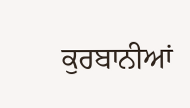ਕੁਰਬਾਨੀਆਂ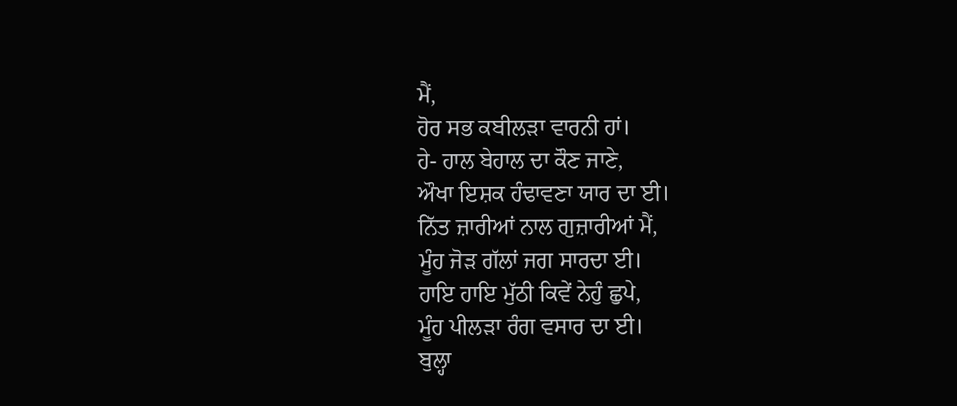ਮੈਂ,
ਹੋਰ ਸਭ ਕਬੀਲੜਾ ਵਾਰਨੀ ਹਾਂ।
ਹੇ- ਹਾਲ ਬੇਹਾਲ ਦਾ ਕੌਣ ਜਾਣੇ,
ਔਖਾ ਇਸ਼ਕ ਹੰਢਾਵਣਾ ਯਾਰ ਦਾ ਈ।
ਨਿੱਤ ਜ਼ਾਰੀਆਂ ਨਾਲ ਗੁਜ਼ਾਰੀਆਂ ਮੈਂ,
ਮੂੰਹ ਜੋੜ ਗੱਲਾਂ ਜਗ ਸਾਰਦਾ ਈ।
ਹਾਇ ਹਾਇ ਮੁੱਠੀ ਕਿਵੇਂ ਨੇਹੁੰ ਛੁਪੇ,
ਮੂੰਹ ਪੀਲੜਾ ਰੰਗ ਵਸਾਰ ਦਾ ਈ।
ਬੁਲ੍ਹਾ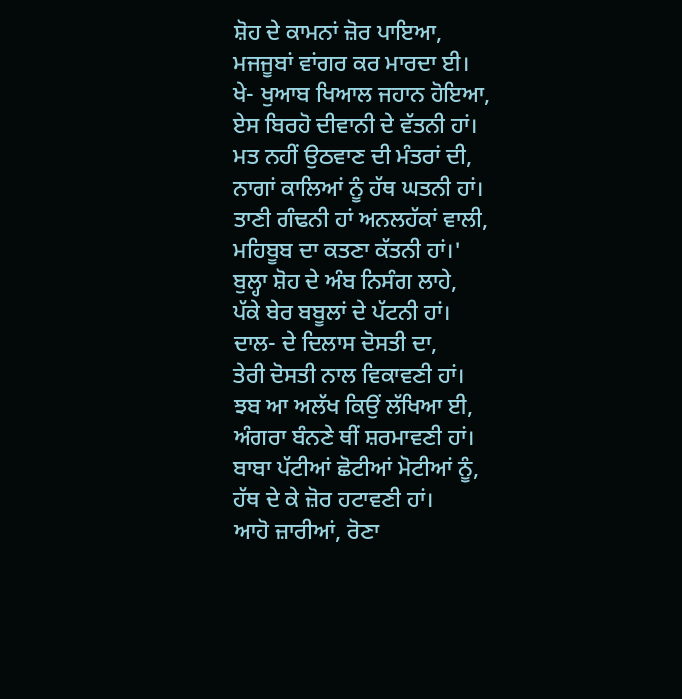ਸ਼ੋਹ ਦੇ ਕਾਮਨਾਂ ਜ਼ੋਰ ਪਾਇਆ,
ਮਜਜੂਬਾਂ ਵਾਂਗਰ ਕਰ ਮਾਰਦਾ ਈ।
ਖੇ- ਖੁਆਬ ਖਿਆਲ ਜਹਾਨ ਹੋਇਆ,
ਏਸ ਬਿਰਹੋ ਦੀਵਾਨੀ ਦੇ ਵੱਤਨੀ ਹਾਂ।
ਮਤ ਨਹੀਂ ਉਠਵਾਣ ਦੀ ਮੰਤਰਾਂ ਦੀ,
ਨਾਗਾਂ ਕਾਲਿਆਂ ਨੂੰ ਹੱਥ ਘਤਨੀ ਹਾਂ।
ਤਾਣੀ ਗੰਢਨੀ ਹਾਂ ਅਨਲਹੱਕਾਂ ਵਾਲੀ,
ਮਹਿਬੂਬ ਦਾ ਕਤਣਾ ਕੱਤਨੀ ਹਾਂ।'
ਬੁਲ੍ਹਾ ਸ਼ੋਹ ਦੇ ਅੰਬ ਨਿਸੰਗ ਲਾਹੇ,
ਪੱਕੇ ਬੇਰ ਬਬੂਲਾਂ ਦੇ ਪੱਟਨੀ ਹਾਂ।
ਦਾਲ- ਦੇ ਦਿਲਾਸ ਦੋਸਤੀ ਦਾ,
ਤੇਰੀ ਦੋਸਤੀ ਨਾਲ ਵਿਕਾਵਣੀ ਹਾਂ।
ਝਬ ਆ ਅਲੱਖ ਕਿਉਂ ਲੱਖਿਆ ਈ,
ਅੰਗਰਾ ਬੰਨਣੇ ਥੀਂ ਸ਼ਰਮਾਵਣੀ ਹਾਂ।
ਬਾਬਾ ਪੱਟੀਆਂ ਛੋਟੀਆਂ ਮੋਟੀਆਂ ਨੂੰ,
ਹੱਥ ਦੇ ਕੇ ਜ਼ੋਰ ਹਟਾਵਣੀ ਹਾਂ।
ਆਹੋ ਜ਼ਾਰੀਆਂ, ਰੋਣਾ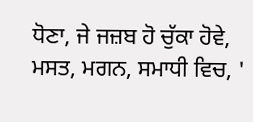ਧੋਣਾ, ਜੇ ਜਜ਼ਬ ਹੋ ਚੁੱਕਾ ਹੋਵੇ, ਮਸਤ, ਮਗਨ, ਸਮਾਧੀ ਵਿਚ, '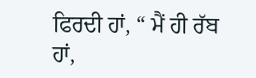ਫਿਰਦੀ ਹਾਂ, “ ਮੈਂ ਹੀ ਰੱਬ ਹਾਂ,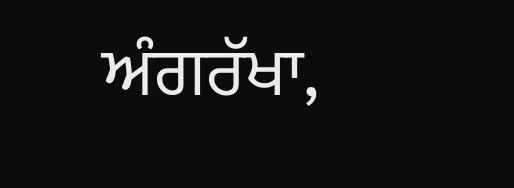ਅੰਗਰੱਖਾ,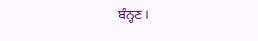ਬੰਨ੍ਹਣ।